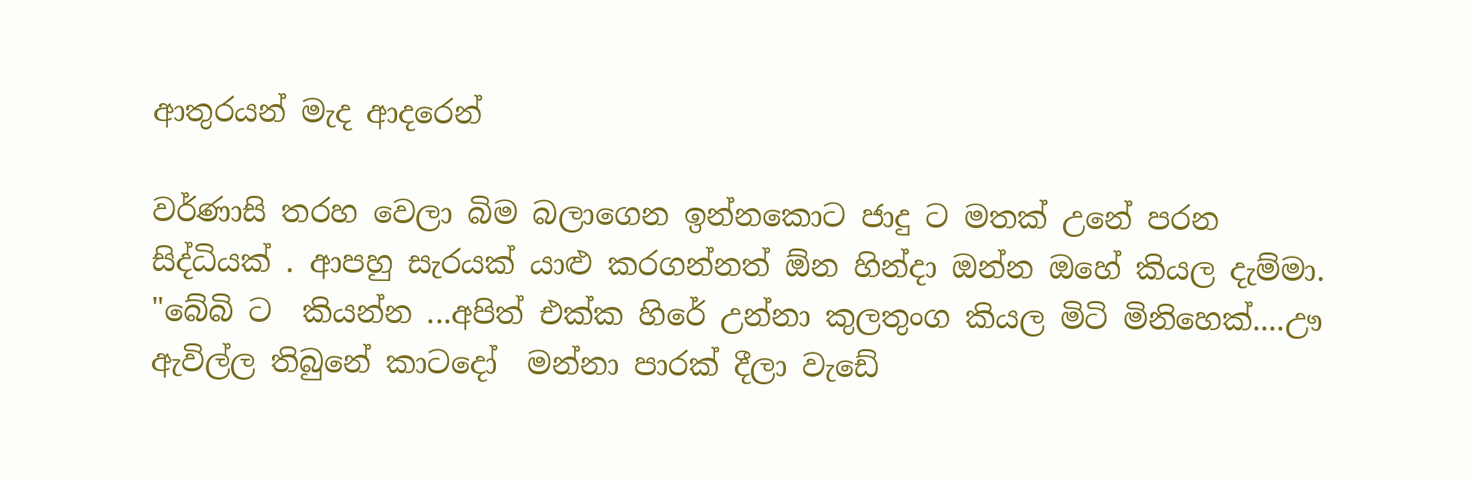ආතුරයන් මැද ආදරෙන්

වර්ණාසි තරහ වෙලා බිම බලාගෙන ඉන්නකොට ජාදු ට මතක් උනේ පරන සිද්ධියක් . ආපහු සැරයක් යාළු කරගන්නත් ඕන හින්දා ඔන්න ඔහේ කියල දැම්මා. "බේබි ට  කියන්න ...අපිත් එක්ක හිරේ උන්නා කුලතුංග කියල මිටි මිනිහෙක්....ඌ ඇවිල්ල තිබුනේ කාටදෝ  මන්නා පාරක් දීලා වැඩේ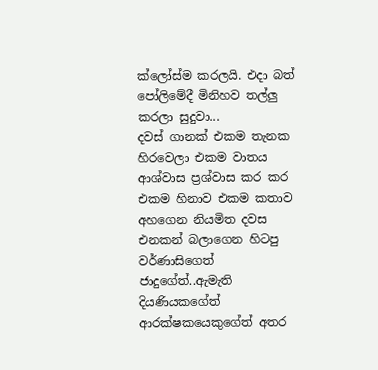ක්ලෝස්ම කරලයි. එදා බත් පෝලිමේදී මිනිහව තල්ලු කරලා සුදුවා...
දවස් ගානක් එකම තැනක හිරවෙලා එකම වාතය ආශ්වාස ප්‍රශ්වාස කර කර එකම හිනාව එකම කතාව අහගෙන නියමිත දවස එනකන් බලාගෙන හිටපු වර්ණාසිගෙත් ජාදුගේත්..ඇමැති දියණියකගේත් ආරක්ෂකයෙකුගේත් අතර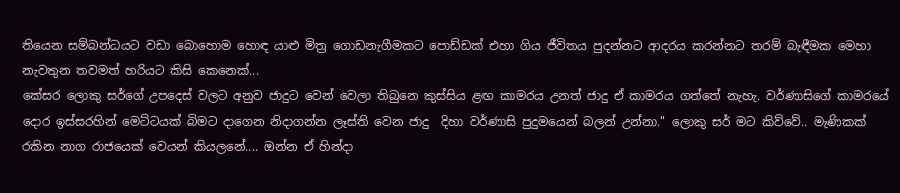තියෙන සම්බන්ධයට වඩා බොහොම හොඳ යාළු මිත්‍ර ගොඩනැගීමකට පොඩ්ඩක් එහා ගිය ජීවිතය පුදන්නට ආදරය කරන්නට තරම් බැඳීමක මෙහා නැවතුන තවමත් හරියට කිසි කෙනෙක්...
කේසර ලොකු සර්ගේ උපදෙස් වලට අනුව ජාදුට වෙන් වෙලා තිබුනෙ කුස්සිය ළඟ කාමරය උනත් ජාදු ඒ කාමරය ගත්තේ නැහැ. වර්ණාසිගේ කාමරයේ දොර ඉස්සරහින් මෙට්ටයක් බිමට දාගෙන නිදාගන්න ලෑස්ති වෙන ජාදු  දිහා වර්ණාසි පුදුමයෙන් බලන් උන්නා." ලොකු සර් මට කිව්වේ.. මැණිකක් රකින නාග රාජයෙක් වෙයන් කියලනේ.... ඔන්න ඒ හින්දා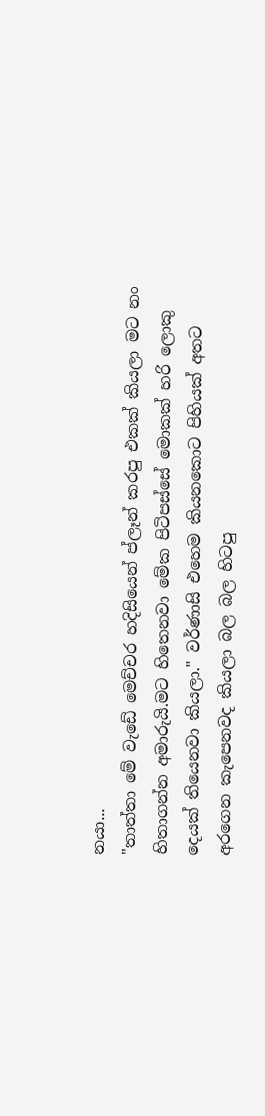නයා...
"තාත්තා මේ වැඩේ මෙච්චර හදිසියෙන් ප්ලෑන් කරපු එකක් කියලා මට නං හිතාගන්න අමාරුයි.මට හිතෙනවා මේක පිටිපස්සේ මොකක් හරි ලොකු දෙයක් තියෙනවා කියලා." වර්ණාසි එහෙම කියනකොට පිහියක් අතට අරගෙන කැපෙනවද කියලා බල බල හිටපු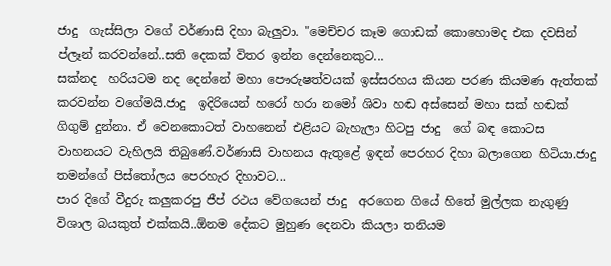ජාදු  ගැස්සිලා වගේ වර්ණාසි දිහා බැලුවා. "මෙච්චර කෑම ගොඩක් කොහොමද එක දවසින් ප්ලෑන් කරවන්නේ..සති දෙකක් විතර ඉන්න දෙන්නෙකුට...
සක්නද  හරියටම නද දෙන්නේ මහා පෞරුෂත්වයක් ඉස්සරහය කියන පරණ කියමණ ඇත්තක් කරවන්න වගේමයි.ජාදු  ඉදිරියෙන් හරෝ හරා නමෝ ශිවා හඬ අස්සෙන් මහා සක් හඬක් ගිගුම් දුන්නා. ඒ වෙනකොටත් වාහනෙන් එළියට බැහැලා හිටපු ජාදු  ගේ බඳ කොටස වාහනයට වැහිලයි තිබුණේ.වර්ණාසි වාහනය ඇතුළේ ඉඳන් පෙරහර දිහා බලාගෙන හිටියා.ජාදු  තමන්ගේ පිස්තෝලය පෙරහැර දිහාවට...
පාර දිගේ වීදුරු කලුකරපු ජීප් රථය වේගයෙන් ජාදු  අරගෙන ගියේ හිතේ මුල්ලක නැගුණු විශාල බයකුත් එක්කයි..ඕනම දේකට මුහුණ දෙනවා කියලා තනියම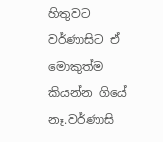හිතුවට වර්ණාසිට ඒ මොකුත්ම කියන්න ගියේ නෑ.වර්ණාසි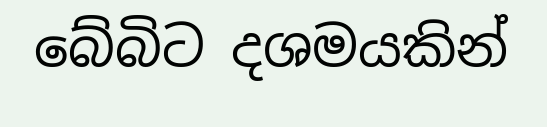බේබිට දශමයකින්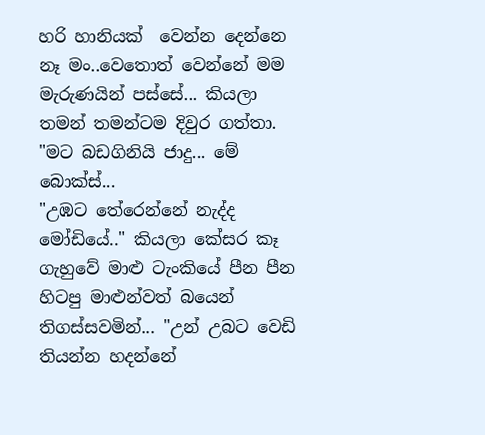හරි හානියක්  වෙන්න දෙන්නෙ නෑ මං..වෙතොත් වෙන්නේ මම මැරුණයින් පස්සේ... කියලා තමන් තමන්ටම දිවුර ගත්තා. "මට බඩගිනියි ජාදු... මේ බොක්ස්...
"උඹට තේරෙන්නේ නැද්ද මෝඩියේ.." කියලා කේසර කෑ ගැහුවේ මාළු ටැංකියේ පීන පීන හිටපු මාළුන්වත් බයෙන් තිගස්සවමින්... "උන් උබට වෙඩි තියන්න හදන්නේ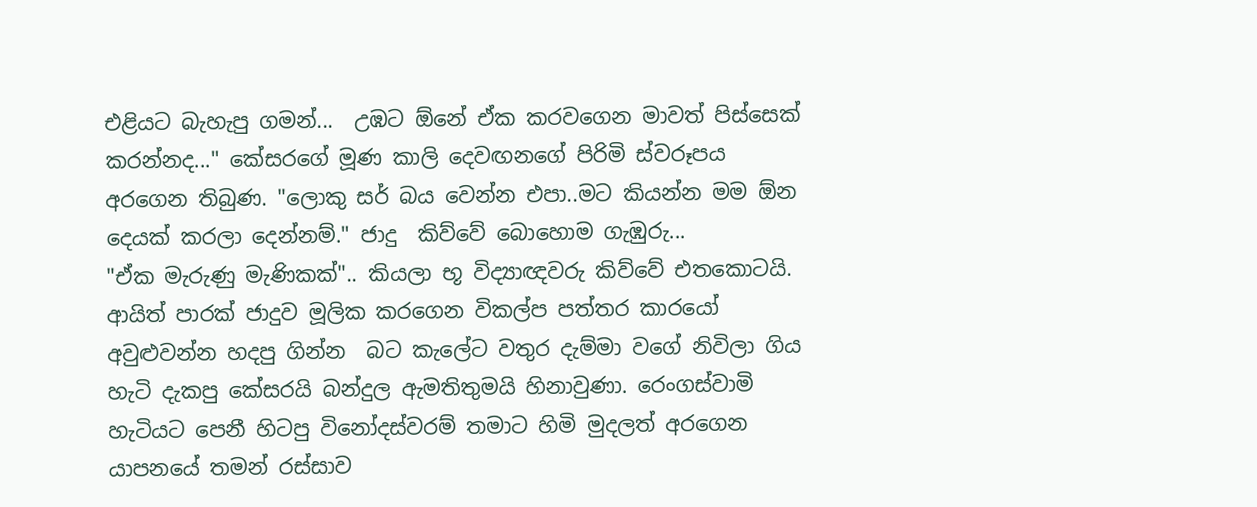එළියට බැහැපු ගමන්...  උඹට ඕනේ ඒක කරවගෙන මාවත් පිස්සෙක් කරන්නද..." කේසරගේ මූණ කාලි දෙවඟනගේ පිරිමි ස්වරූපය අරගෙන තිබුණ. "ලොකු සර් බය වෙන්න එපා..මට කියන්න මම ඕන දෙයක් කරලා දෙන්නම්." ජාදු  කිව්වේ බොහොම ගැඹුරු...
"ඒක මැරුණු මැණිකක්".. කියලා භූ විද්‍යාඥවරු කිව්වේ එතකොටයි. ආයිත් පාරක් ජාදුව මූලික කරගෙන විකල්ප පත්තර කාරයෝ අවුළුවන්න හදපු ගින්න  බට කැලේට වතුර දැම්මා වගේ නිවිලා ගිය හැටි දැකපු කේසරයි බන්දුල ඇමතිතුමයි හිනාවුණා. රෙංගස්වාමි හැටියට පෙනී හිටපු විනෝදස්වරම් තමාට හිමි මුදලත් අරගෙන යාපනයේ තමන් රස්සාව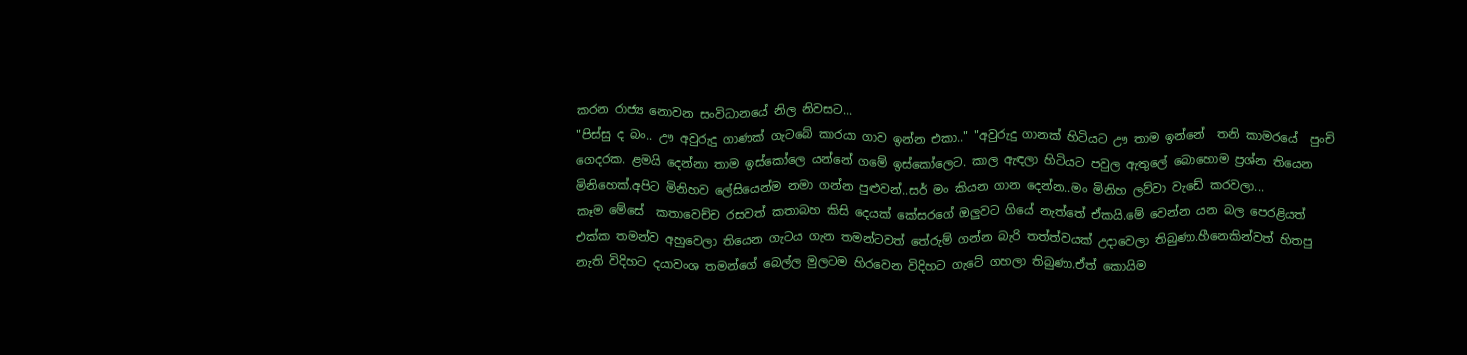කරන රාජ්‍ය නොවන සංවිධානයේ නිල නිවසට...
"පිස්සු ද බං.. ඌ අවුරුදු ගාණක් ගැටබේ කාරයා ගාව ඉන්න එකා.." "අවුරුදු ගානක් හිටියට ඌ තාම ඉන්නේ  තනි කාමරයේ  පුංචි ගෙදරක. ළමයි දෙන්නා තාම ඉස්කෝලෙ යන්නේ ගමේ ඉස්කෝලෙට. කාල ඇඳලා හිටියට පවුල ඇතුලේ බොහොම ප්‍රශ්න තියෙන මිනිහෙක්.අපිට මිනිහව ලේසියෙන්ම නමා ගන්න පුළුවන්..සර් මං කියන ගාන දෙන්න..මං මිනිහ ලව්වා වැඩේ කරවලා...
කෑම මේසේ  කතාවෙච්ච රසවත් කතාබහ කිසි දෙයක් කේසරගේ ඔලුවට ගියේ නැත්තේ ඒකයි.මේ වෙන්න යන බල පෙරළියත් එක්ක තමන්ව අහුවෙලා තියෙන ගැටය ගැන තමන්ටවත් තේරුම් ගන්න බැරි තත්ත්වයක් උදාවෙලා තිබුණා.හීනෙකින්වත් හිතපු නැති විදිහට දයාවංශ තමන්ගේ බෙල්ල මුලටම හිරවෙන විදිහට ගැටේ ගහලා තිබුණා.ඒත් කොයිම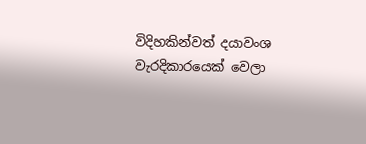විදිහකින්වත් දයාවංශ වැරදිකාරයෙක් වෙලා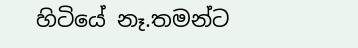හිටියේ නෑ.තමන්ට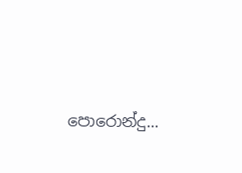පොරොන්දු...